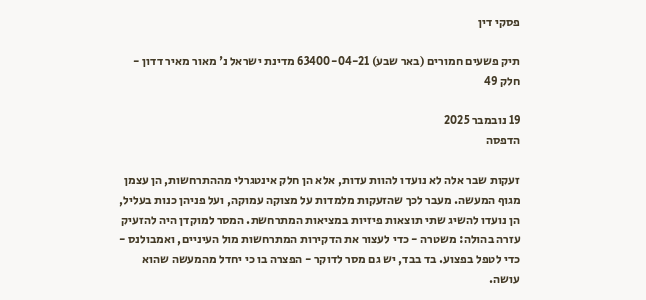פסקי דין

תיק פשעים חמורים (באר שבע) 63400-04-21 מדינת ישראל נ' מאור מאיר דדון - חלק 49

19 נובמבר 2025
הדפסה

זעקות שבר אלה לא נועדו להוות עדות, אלא הן חלק אינטגרלי מההתרחשות, הן עצמן מגוף המעשה. מעבר לכך שהזעקות מלמדות על מצוקה עמוקה, ועל פניהן כנות בעליל, הן נועדו להשיג שתי תוצאות פיזיות במציאות המתרחשת. המסר למוקדן היה להזעיק עזרה בהולה: משטרה - כדי לעצור את הדקירות המתרחשות מול העיניים, ואמבולנס - כדי לטפל בפצוע. בד בבד, יש גם מסר לדוקר - הפצרה בו כי יחדל מהמעשה שהוא עושה.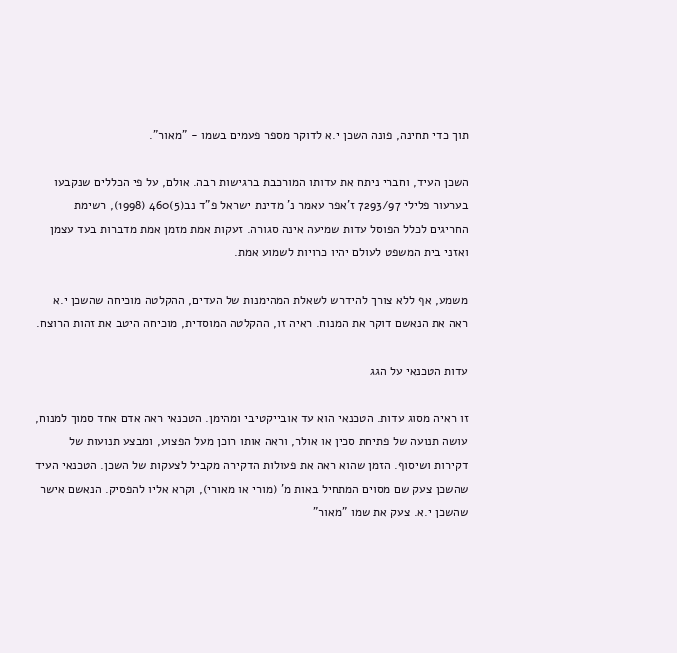תוך כדי תחינה, פונה השכן י.א לדוקר מספר פעמים בשמו - "מאור".

השכן העיד, וחברי ניתח את עדותו המורכבת ברגישות רבה. אולם, על פי הכללים שנקבעו בערעור פלילי 7293/97 ז'אפר עאמר נ' מדינת ישראל פ"ד נב(5)460 (1998), רשימת החריגים לכלל הפוסל עדות שמיעה אינה סגורה. זעקות אמת מזמן אמת מדברות בעד עצמן ואזני בית המשפט לעולם יהיו כרויות לשמוע אמת.

משמע, אף ללא צורך להידרש לשאלת המהימנות של העדים, ההקלטה מוכיחה שהשכן י.א ראה את הנאשם דוקר את המנוח. ראיה זו, ההקלטה המוסדית, מוכיחה היטב את זהות הרוצח.

עדות הטכנאי על הגג

זו ראיה מסוג עדות. הטכנאי הוא עד אובייקטיבי ומהימן. הטכנאי ראה אדם אחד סמוך למנוח, עושה תנועה של פתיחת סכין או אולר, וראה אותו רוכן מעל הפצוע, ומבצע תנועות של דקירות ושיסוף. הזמן שהוא ראה את פעולות הדקירה מקביל לצעקות של השכן. הטכנאי העיד שהשכן צעק שם מסוים המתחיל באות מ' (מורי או מאורי), וקרא אליו להפסיק. הנאשם אישר שהשכן י.א. צעק את שמו "מאור"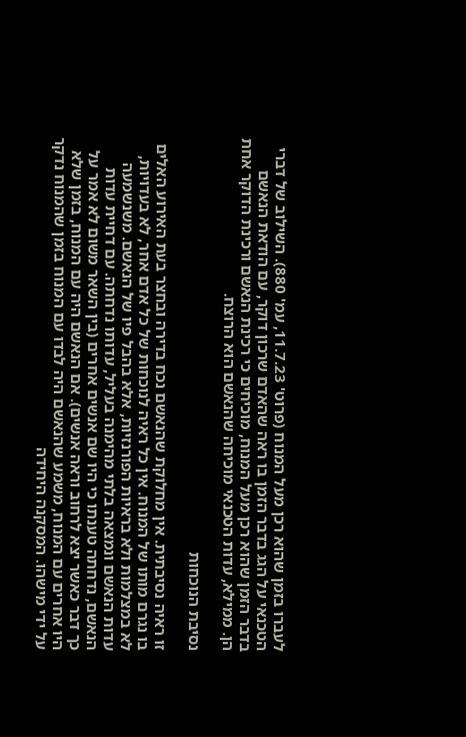לעברו בזמן שהוא רכן מעל המנוח (פרוט' 11.7.23, עמ' 880). השילוב של דברי הטכנאי על הגג בדבר הזמן בו ראה שהאדם שרכון דוקר, עם הודאת הנאשם בדבר הזמן שהוא רכן מעל המנוח, מוכיחים כי רכינת הנאשם ורכינת הדוקר אחת הן. ממילא, עדות הטכנאי מוכיחה שהנאשם הוא הרוצח.

נסיבת הנוכחות

זו ראיה נסיבתית. אין מחלוקת שהנאשם נכח בדירה ובחצר בעת האירוע האלים בו נגרם מותו של המנוח. אין כל ראיה לנוכחות של כל אדם אחר, לא בעדויות, לא במצלמות ולא בראיות הפורנזיות, אלא בהבל פיו של הנאשם. משנשמעה עדות הנאשם ונמצאה בלתי מהימנה בעליל, עדותו נדחתה. עם דחיית עדות הנאשם, נדחתה טענתו כי היו שם אנשים אחרים (בין השאר משום לא אמר על כך דבר כאשר יצא לרחוב וראה אנשים). אם הנאשם היה עם המנוח, בזמן שלא היו אחרים עם המנוח, משמע שהנאשם היה לבדו עם המנוח בזמן שהמנוח נדקר על ידי מישהו. המסקנה היחידה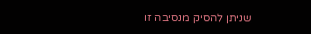שניתן להסיק מנסיבה זו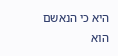היא כי הנאשם הוא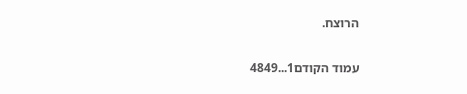הרוצח.

עמוד הקודם1...4849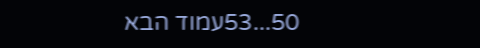50...53עמוד הבא